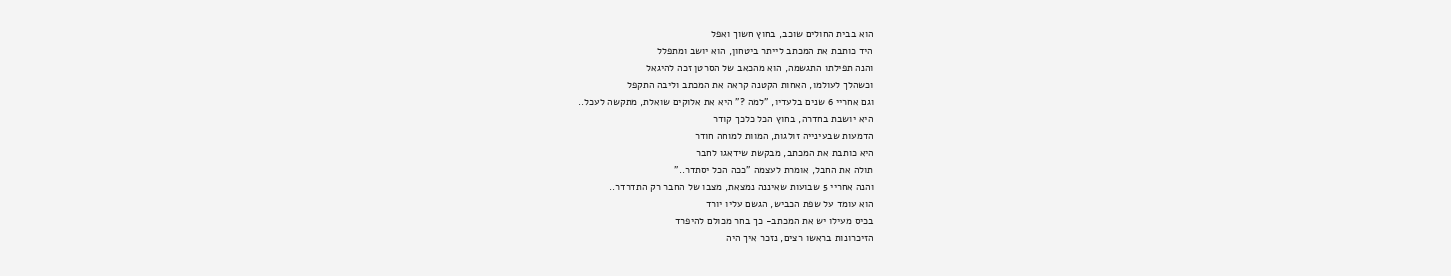הוא בבית החולים שוכב, בחוץ חשוך ואפל
היד כותבת את המכתב לייתר ביטחון, הוא יושב ומתפלל
והנה תפילתו התגשמה, הוא מהכאב של הסרטן זכה להיגאל
וכשהלך לעולמו, האחות הקטנה קראה את המכתב וליבה התקפל
וגם אחריי 6 שנים בלעדיו, "למה ?" היא את אלוקים שואלת, מתקשה לעכל..
היא יושבת בחדרה, בחוץ הכל כלכך קודר
הדמעות שבעינייה זולגות, המוות למוחה חודר
היא כותבת את המכתב, מבקשת שידאגו לחבר
תולה את החבל, אומרת לעצמה "ככה הכל יסתדר.."
והנה אחריי 5 שבועות שאיננה נמצאת, מצבו של החבר רק התדרדר..
הוא עומד על שפת הכביש, הגשם עליו יורד
בכיס מעילו יש את המכתב- כך בחר מכולם להיפרד
הזיכרונות בראשו רצים, נזכר איך היה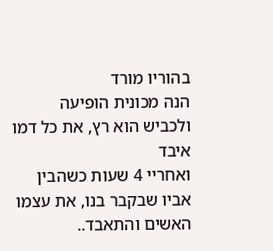בהוריו מורד
הנה מכונית הופיעה ולכביש הוא רץ, את כל דמו איבד
ואחריי 4 שעות כשהבין אביו שבקבר בנו, את עצמו האשים והתאבד..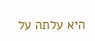היא עלתה על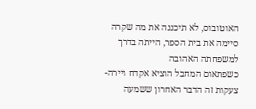האוטובוס, לא תיכננה את מה שקרה
סיימה את בית הספר, הייתה בדרך למשפחתה האהובה
כשפתאום המחבל הוציא אקדח ויירה- צעקות זה הדבר האחרון ששמעה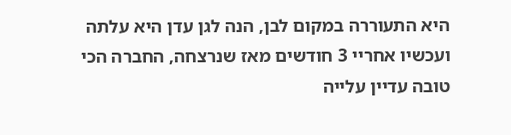היא התעוררה במקום לבן, הנה לגן עדן היא עלתה
ועכשיו אחריי 3 חודשים מאז שנרצחה, החברה הכי טובה עדיין עלייה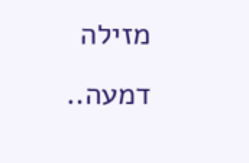מזילה דמעה..